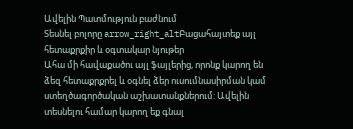Ավելին Պատմություն բաժնում
Տեսնել բոլորը arrow_right_altԲացահայտեք այլ հետաքրքիր և օգտակար նյութեր
Ահա մի հավաքածու այլ ֆայլերից, որոնք կարող են ձեզ հետաքրքրել և օգնել ձեր ուսումնասիրման կամ ստեղծագործական աշխատանքներում: Ավելին տեսնելու համար կարող եք գնալ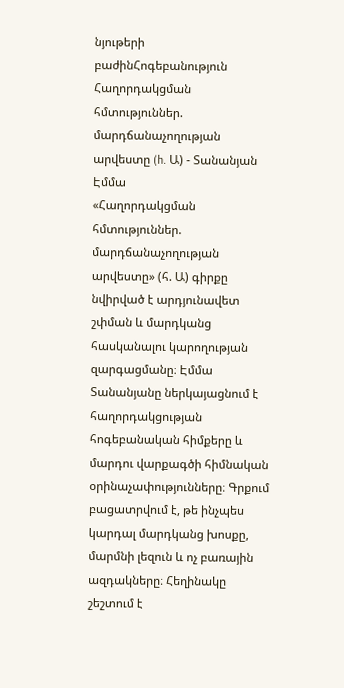նյութերի բաժինՀոգեբանություն
Հաղորդակցման հմտություններ. մարդճանաչողության արվեստը (h. Ա) - Տանանյան Էմմա
«Հաղորդակցման հմտություններ. մարդճանաչողության արվեստը» (հ. Ա) գիրքը նվիրված է արդյունավետ շփման և մարդկանց հասկանալու կարողության զարգացմանը։ Էմմա Տանանյանը ներկայացնում է հաղորդակցության հոգեբանական հիմքերը և մարդու վարքագծի հիմնական օրինաչափությունները։ Գրքում բացատրվում է, թե ինչպես կարդալ մարդկանց խոսքը, մարմնի լեզուն և ոչ բառային ազդակները։ Հեղինակը շեշտում է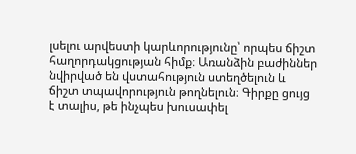լսելու արվեստի կարևորությունը՝ որպես ճիշտ հաղորդակցության հիմք։ Առանձին բաժիններ նվիրված են վստահություն ստեղծելուն և ճիշտ տպավորություն թողնելուն։ Գիրքը ցույց է տալիս, թե ինչպես խուսափել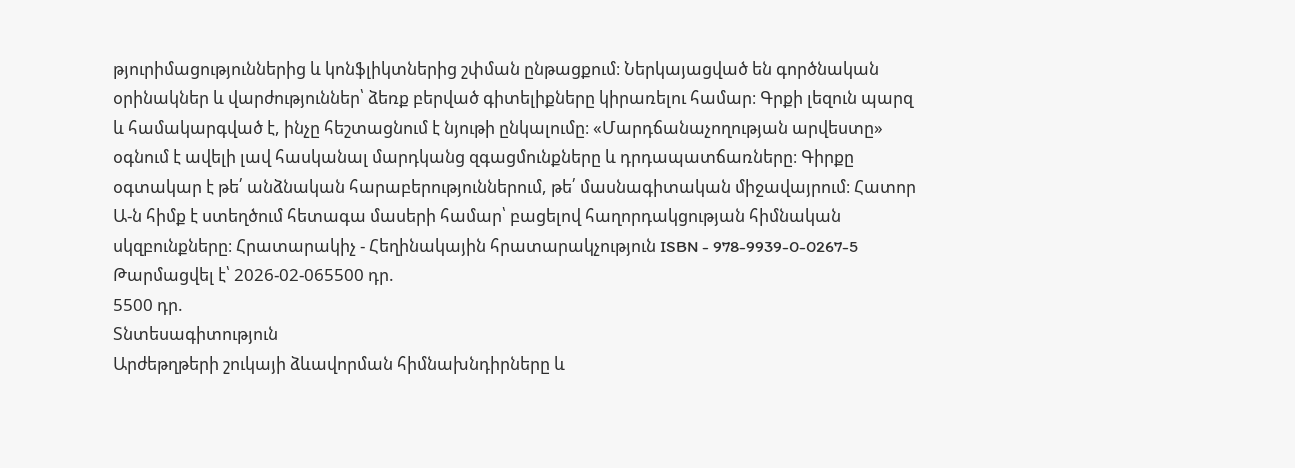թյուրիմացություններից և կոնֆլիկտներից շփման ընթացքում։ Ներկայացված են գործնական օրինակներ և վարժություններ՝ ձեռք բերված գիտելիքները կիրառելու համար։ Գրքի լեզուն պարզ և համակարգված է, ինչը հեշտացնում է նյութի ընկալումը։ «Մարդճանաչողության արվեստը» օգնում է ավելի լավ հասկանալ մարդկանց զգացմունքները և դրդապատճառները։ Գիրքը օգտակար է թե՛ անձնական հարաբերություններում, թե՛ մասնագիտական միջավայրում։ Հատոր Ա-ն հիմք է ստեղծում հետագա մասերի համար՝ բացելով հաղորդակցության հիմնական սկզբունքները։ Հրատարակիչ - Հեղինակային հրատարակչություն ISBN - 978-9939-0-0267-5
Թարմացվել է՝ 2026-02-065500 դր.
5500 դր.
Տնտեսագիտություն
Արժեթղթերի շուկայի ձևավորման հիմնախնդիրները և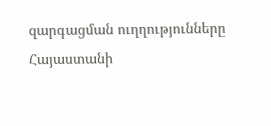զարգացման ուղղությունները Հայաստանի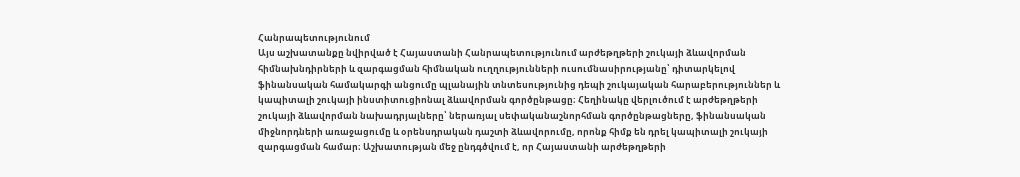Հանրապետությունում
Այս աշխատանքը նվիրված է Հայաստանի Հանրապետությունում արժեթղթերի շուկայի ձևավորման հիմնախնդիրների և զարգացման հիմնական ուղղությունների ուսումնասիրությանը՝ դիտարկելով ֆինանսական համակարգի անցումը պլանային տնտեսությունից դեպի շուկայական հարաբերություններ և կապիտալի շուկայի ինստիտուցիոնալ ձևավորման գործընթացը։ Հեղինակը վերլուծում է արժեթղթերի շուկայի ձևավորման նախադրյալները՝ ներառյալ սեփականաշնորհման գործընթացները, ֆինանսական միջնորդների առաջացումը և օրենսդրական դաշտի ձևավորումը, որոնք հիմք են դրել կապիտալի շուկայի զարգացման համար։ Աշխատության մեջ ընդգծվում է, որ Հայաստանի արժեթղթերի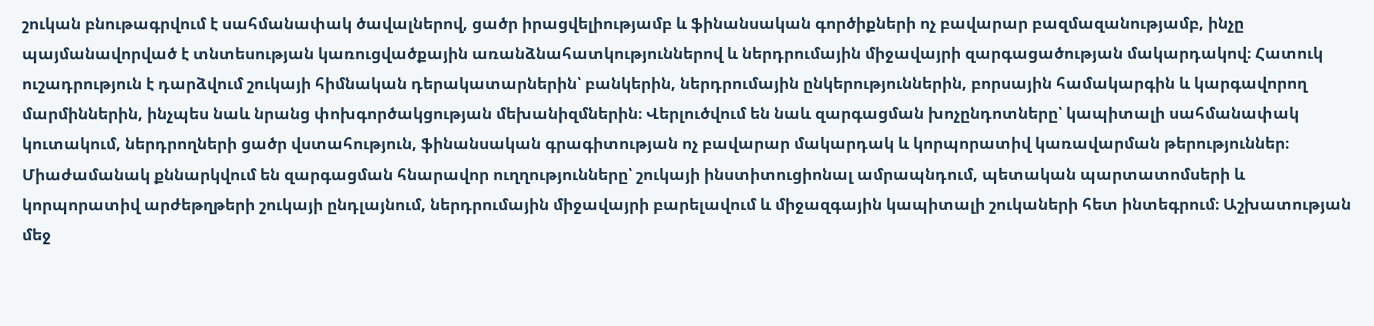շուկան բնութագրվում է սահմանափակ ծավալներով, ցածր իրացվելիությամբ և ֆինանսական գործիքների ոչ բավարար բազմազանությամբ, ինչը պայմանավորված է տնտեսության կառուցվածքային առանձնահատկություններով և ներդրումային միջավայրի զարգացածության մակարդակով։ Հատուկ ուշադրություն է դարձվում շուկայի հիմնական դերակատարներին՝ բանկերին, ներդրումային ընկերություններին, բորսային համակարգին և կարգավորող մարմիններին, ինչպես նաև նրանց փոխգործակցության մեխանիզմներին։ Վերլուծվում են նաև զարգացման խոչընդոտները՝ կապիտալի սահմանափակ կուտակում, ներդրողների ցածր վստահություն, ֆինանսական գրագիտության ոչ բավարար մակարդակ և կորպորատիվ կառավարման թերություններ։ Միաժամանակ քննարկվում են զարգացման հնարավոր ուղղությունները՝ շուկայի ինստիտուցիոնալ ամրապնդում, պետական պարտատոմսերի և կորպորատիվ արժեթղթերի շուկայի ընդլայնում, ներդրումային միջավայրի բարելավում և միջազգային կապիտալի շուկաների հետ ինտեգրում։ Աշխատության մեջ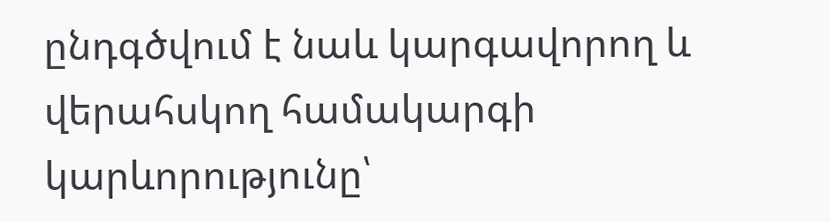ընդգծվում է նաև կարգավորող և վերահսկող համակարգի կարևորությունը՝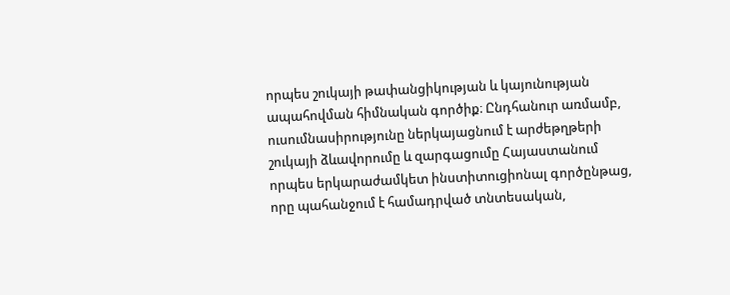որպես շուկայի թափանցիկության և կայունության ապահովման հիմնական գործիք։ Ընդհանուր առմամբ, ուսումնասիրությունը ներկայացնում է արժեթղթերի շուկայի ձևավորումը և զարգացումը Հայաստանում որպես երկարաժամկետ ինստիտուցիոնալ գործընթաց, որը պահանջում է համադրված տնտեսական,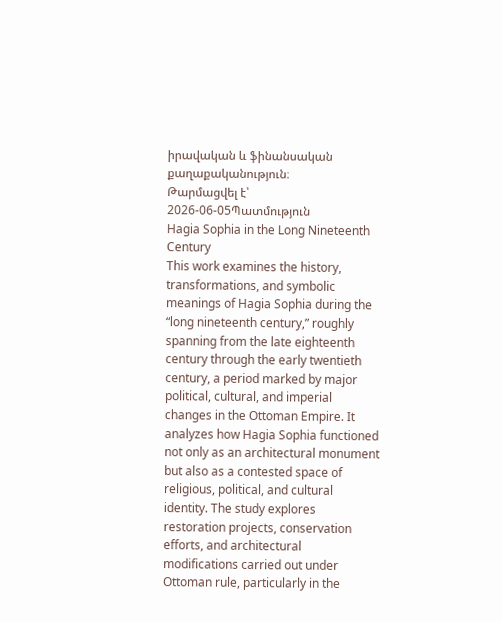իրավական և ֆինանսական քաղաքականություն։
Թարմացվել է՝ 2026-06-05Պատմություն
Hagia Sophia in the Long Nineteenth Century
This work examines the history, transformations, and symbolic meanings of Hagia Sophia during the “long nineteenth century,” roughly spanning from the late eighteenth century through the early twentieth century, a period marked by major political, cultural, and imperial changes in the Ottoman Empire. It analyzes how Hagia Sophia functioned not only as an architectural monument but also as a contested space of religious, political, and cultural identity. The study explores restoration projects, conservation efforts, and architectural modifications carried out under Ottoman rule, particularly in the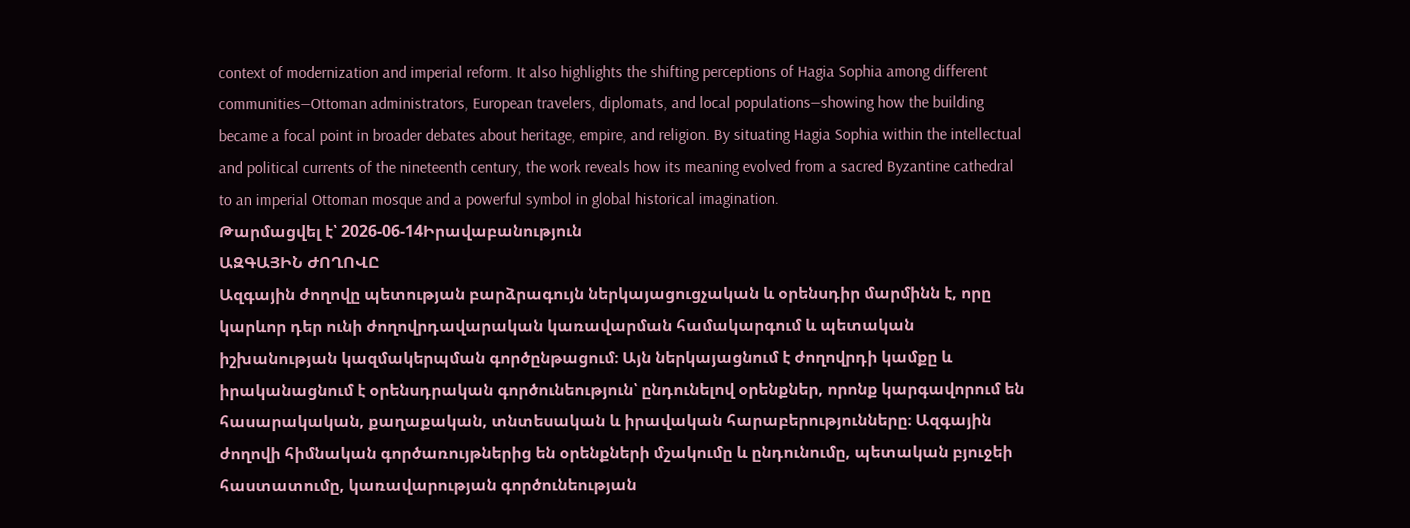context of modernization and imperial reform. It also highlights the shifting perceptions of Hagia Sophia among different communities—Ottoman administrators, European travelers, diplomats, and local populations—showing how the building became a focal point in broader debates about heritage, empire, and religion. By situating Hagia Sophia within the intellectual and political currents of the nineteenth century, the work reveals how its meaning evolved from a sacred Byzantine cathedral to an imperial Ottoman mosque and a powerful symbol in global historical imagination.
Թարմացվել է՝ 2026-06-14Իրավաբանություն
ԱԶԳԱՅԻՆ ԺՈՂՈՎԸ
Ազգային ժողովը պետության բարձրագույն ներկայացուցչական և օրենսդիր մարմինն է, որը կարևոր դեր ունի ժողովրդավարական կառավարման համակարգում և պետական իշխանության կազմակերպման գործընթացում։ Այն ներկայացնում է ժողովրդի կամքը և իրականացնում է օրենսդրական գործունեություն՝ ընդունելով օրենքներ, որոնք կարգավորում են հասարակական, քաղաքական, տնտեսական և իրավական հարաբերությունները։ Ազգային ժողովի հիմնական գործառույթներից են օրենքների մշակումը և ընդունումը, պետական բյուջեի հաստատումը, կառավարության գործունեության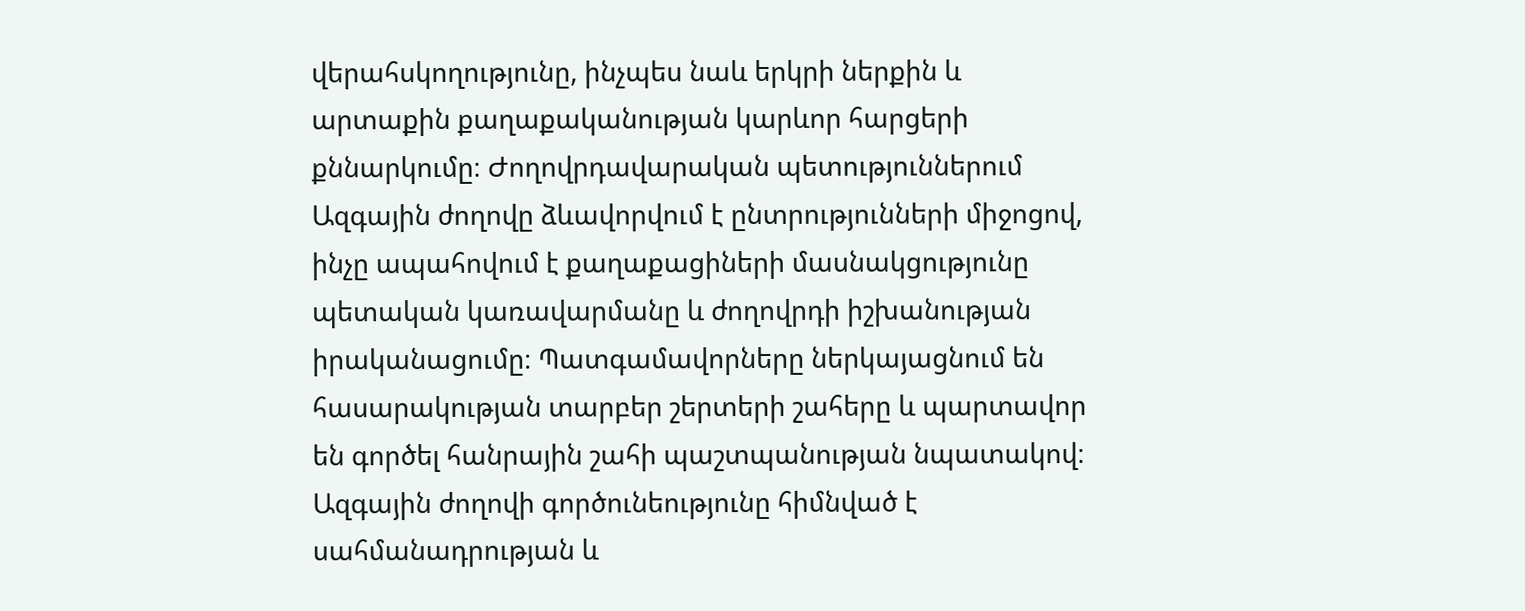վերահսկողությունը, ինչպես նաև երկրի ներքին և արտաքին քաղաքականության կարևոր հարցերի քննարկումը։ Ժողովրդավարական պետություններում Ազգային ժողովը ձևավորվում է ընտրությունների միջոցով, ինչը ապահովում է քաղաքացիների մասնակցությունը պետական կառավարմանը և ժողովրդի իշխանության իրականացումը։ Պատգամավորները ներկայացնում են հասարակության տարբեր շերտերի շահերը և պարտավոր են գործել հանրային շահի պաշտպանության նպատակով։ Ազգային ժողովի գործունեությունը հիմնված է սահմանադրության և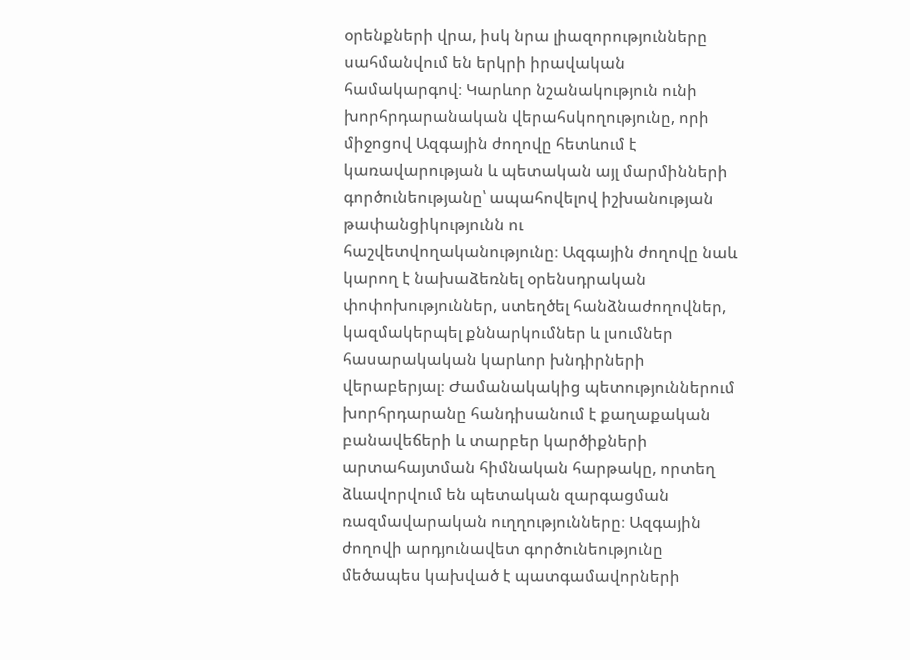օրենքների վրա, իսկ նրա լիազորությունները սահմանվում են երկրի իրավական համակարգով։ Կարևոր նշանակություն ունի խորհրդարանական վերահսկողությունը, որի միջոցով Ազգային ժողովը հետևում է կառավարության և պետական այլ մարմինների գործունեությանը՝ ապահովելով իշխանության թափանցիկությունն ու հաշվետվողականությունը։ Ազգային ժողովը նաև կարող է նախաձեռնել օրենսդրական փոփոխություններ, ստեղծել հանձնաժողովներ, կազմակերպել քննարկումներ և լսումներ հասարակական կարևոր խնդիրների վերաբերյալ։ Ժամանակակից պետություններում խորհրդարանը հանդիսանում է քաղաքական բանավեճերի և տարբեր կարծիքների արտահայտման հիմնական հարթակը, որտեղ ձևավորվում են պետական զարգացման ռազմավարական ուղղությունները։ Ազգային ժողովի արդյունավետ գործունեությունը մեծապես կախված է պատգամավորների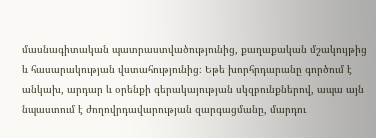մասնագիտական պատրաստվածությունից, քաղաքական մշակույթից և հասարակության վստահությունից։ Եթե խորհրդարանը գործում է անկախ, արդար և օրենքի գերակայության սկզբունքներով, ապա այն նպաստում է ժողովրդավարության զարգացմանը, մարդու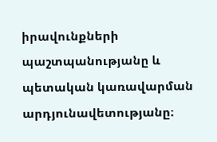իրավունքների պաշտպանությանը և պետական կառավարման արդյունավետությանը։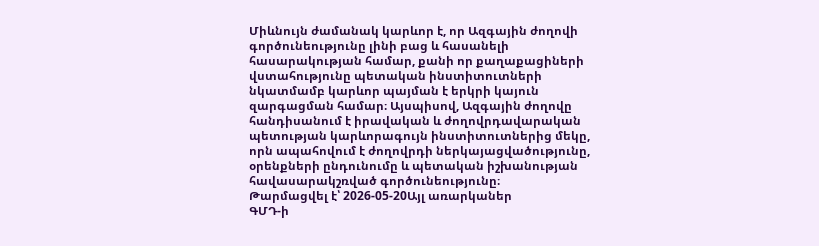Միևնույն ժամանակ կարևոր է, որ Ազգային ժողովի գործունեությունը լինի բաց և հասանելի հասարակության համար, քանի որ քաղաքացիների վստահությունը պետական ինստիտուտների նկատմամբ կարևոր պայման է երկրի կայուն զարգացման համար։ Այսպիսով, Ազգային ժողովը հանդիսանում է իրավական և ժողովրդավարական պետության կարևորագույն ինստիտուտներից մեկը, որն ապահովում է ժողովրդի ներկայացվածությունը, օրենքների ընդունումը և պետական իշխանության հավասարակշռված գործունեությունը։
Թարմացվել է՝ 2026-05-20Այլ առարկաներ
ԳՄԴ-ի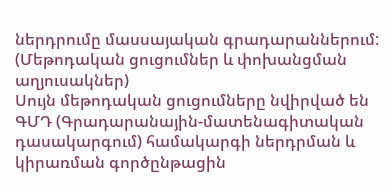ներդրումը մասսայական գրադարաններում: (Մեթոդական ցուցումներ և փոխանցման աղյուսակներ)
Սույն մեթոդական ցուցումները նվիրված են ԳՄԴ (Գրադարանային-մատենագիտական դասակարգում) համակարգի ներդրման և կիրառման գործընթացին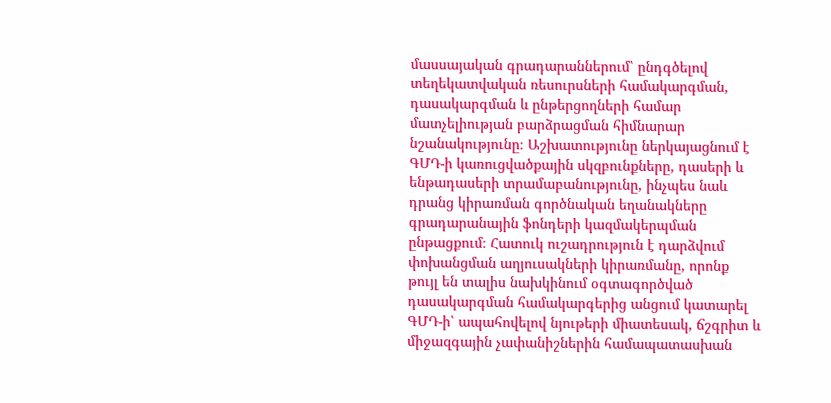մասսայական գրադարաններում՝ ընդգծելով տեղեկատվական ռեսուրսների համակարգման, դասակարգման և ընթերցողների համար մատչելիության բարձրացման հիմնարար նշանակությունը։ Աշխատությունը ներկայացնում է ԳՄԴ-ի կառուցվածքային սկզբունքները, դասերի և ենթադասերի տրամաբանությունը, ինչպես նաև դրանց կիրառման գործնական եղանակները գրադարանային ֆոնդերի կազմակերպման ընթացքում։ Հատուկ ուշադրություն է դարձվում փոխանցման աղյուսակների կիրառմանը, որոնք թույլ են տալիս նախկինում օգտագործված դասակարգման համակարգերից անցում կատարել ԳՄԴ-ի՝ ապահովելով նյութերի միատեսակ, ճշգրիտ և միջազգային չափանիշներին համապատասխան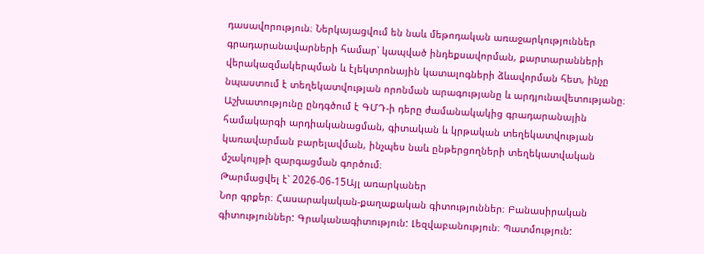դասավորություն։ Ներկայացվում են նաև մեթոդական առաջարկություններ գրադարանավարների համար՝ կապված ինդեքսավորման, քարտարանների վերակազմակերպման և էլեկտրոնային կատալոգների ձևավորման հետ, ինչը նպաստում է տեղեկատվության որոնման արագությանը և արդյունավետությանը։ Աշխատությունը ընդգծում է ԳՄԴ-ի դերը ժամանակակից գրադարանային համակարգի արդիականացման, գիտական և կրթական տեղեկատվության կառավարման բարելավման, ինչպես նաև ընթերցողների տեղեկատվական մշակույթի զարգացման գործում։
Թարմացվել է՝ 2026-06-15Այլ առարկաներ
Նոր գրքեր։ Հասարակական-քաղաքական գիտություններ։ Բանասիրական գիտություններ: Գրականագիտություն: Լեզվաբանություն։ Պատմություն: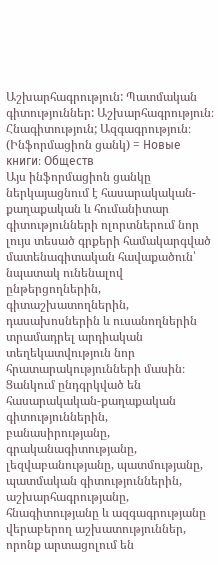Աշխարհագրություն: Պատմական գիտություններ: Աշխարհագրություն։ Հնագիտություն; Ազգագրություն։ (Ինֆորմացիոն ցանկ) = Новые книги։ Обществ
Այս ինֆորմացիոն ցանկը ներկայացնում է հասարակական-քաղաքական և հումանիտար գիտությունների ոլորտներում նոր լույս տեսած գրքերի համակարգված մատենագիտական հավաքածուն՝ նպատակ ունենալով ընթերցողներին, գիտաշխատողներին, դասախոսներին և ուսանողներին տրամադրել արդիական տեղեկատվություն նոր հրատարակությունների մասին։ Ցանկում ընդգրկված են հասարակական-քաղաքական գիտություններին, բանասիրությանը, գրականագիտությանը, լեզվաբանությանը, պատմությանը, պատմական գիտություններին, աշխարհագրությանը, հնագիտությանը և ազգագրությանը վերաբերող աշխատություններ, որոնք արտացոլում են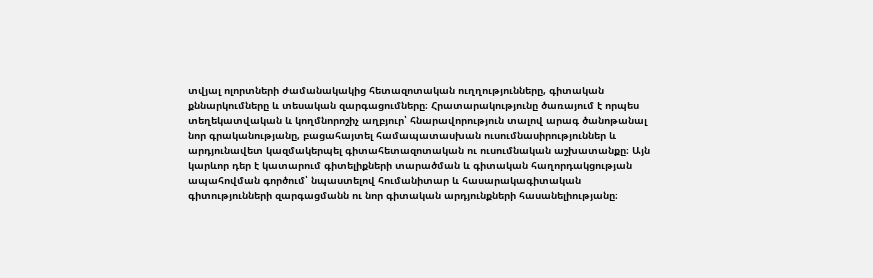տվյալ ոլորտների ժամանակակից հետազոտական ուղղությունները, գիտական քննարկումները և տեսական զարգացումները։ Հրատարակությունը ծառայում է որպես տեղեկատվական և կողմնորոշիչ աղբյուր՝ հնարավորություն տալով արագ ծանոթանալ նոր գրականությանը, բացահայտել համապատասխան ուսումնասիրություններ և արդյունավետ կազմակերպել գիտահետազոտական ու ուսումնական աշխատանքը։ Այն կարևոր դեր է կատարում գիտելիքների տարածման և գիտական հաղորդակցության ապահովման գործում՝ նպաստելով հումանիտար և հասարակագիտական գիտությունների զարգացմանն ու նոր գիտական արդյունքների հասանելիությանը։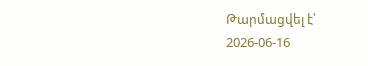Թարմացվել է՝ 2026-06-16